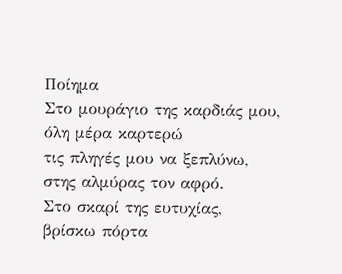Ποίημα
Στο μουράγιο της καρδιάς μου,
όλη μέρα καρτερώ
τις πληγές μου να ξεπλύνω,
στης αλμύρας τον αφρό.
Στο σκαρί της ευτυχίας,
βρίσκω πόρτα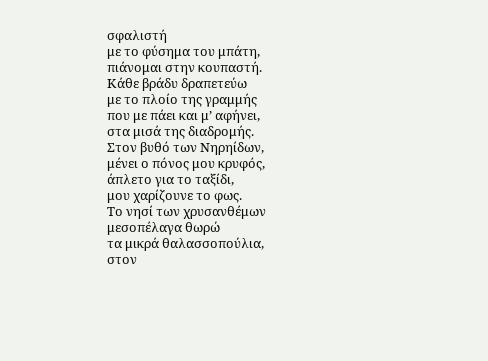σφαλιστή
με το φύσημα του μπάτη,
πιάνομαι στην κουπαστή.
Κάθε βράδυ δραπετεύω
με το πλοίο της γραμμής
που με πάει και μ’ αφήνει,
στα μισά της διαδρομής.
Στον βυθό των Νηρηίδων,
μένει ο πόνος μου κρυφός,
άπλετο για το ταξίδι,
μου χαρίζουνε το φως.
Το νησί των χρυσανθέμων
μεσοπέλαγα θωρώ
τα μικρά θαλασσοπούλια,
στον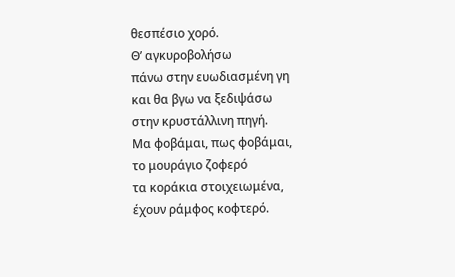θεσπέσιο χορό.
Θ’ αγκυροβολήσω
πάνω στην ευωδιασμένη γη
και θα βγω να ξεδιψάσω
στην κρυστάλλινη πηγή.
Μα φοβάμαι, πως φοβάμαι,
το μουράγιο ζοφερό
τα κοράκια στοιχειωμένα,
έχουν ράμφος κοφτερό.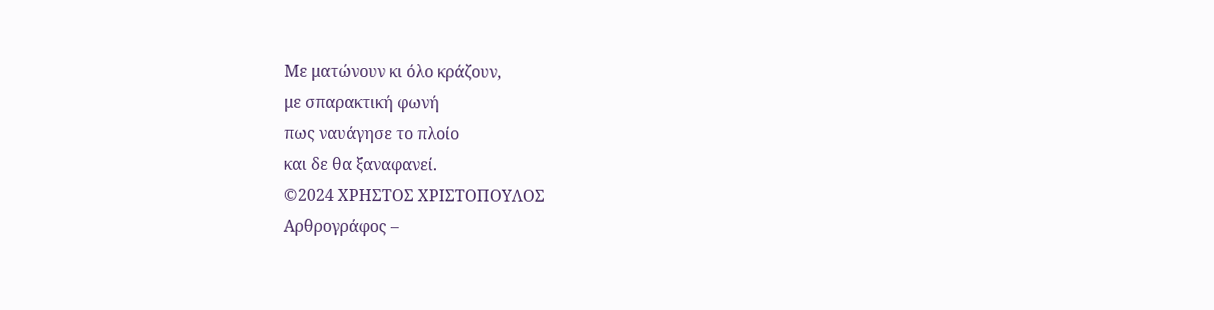Με ματώνουν κι όλο κράζουν,
με σπαρακτική φωνή
πως ναυάγησε το πλοίο
και δε θα ξαναφανεί.
©2024 ΧΡΗΣΤΟΣ ΧΡΙΣΤΟΠΟΥΛΟΣ
Αρθρογράφος –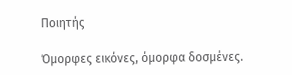Ποιητής

Όμορφες εικόνες, όμορφα δοσμένες.